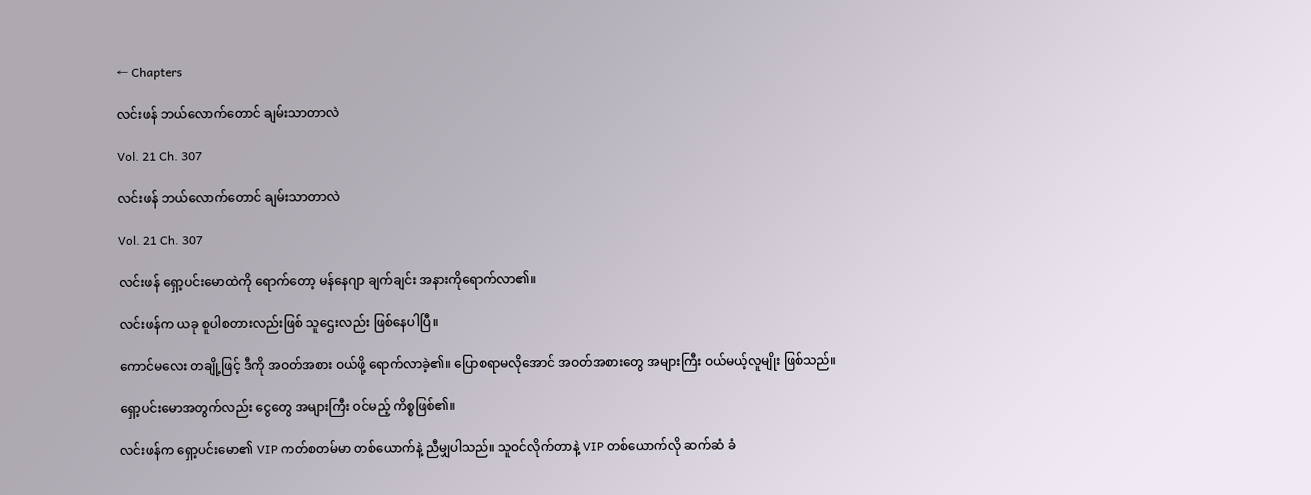← Chapters

လင်းဖန် ဘယ်လောက်တောင် ချမ်းသာတာလဲ

Vol. 21 Ch. 307

လင်းဖန် ဘယ်လောက်တောင် ချမ်းသာတာလဲ

Vol. 21 Ch. 307

လင်းဖန် ရှော့ပင်းမောထဲကို ရောက်တော့ မန်နေဂျာ ချက်ချင်း အနားကိုရောက်လာ၏။

လင်းဖန်က ယခု စူပါစတားလည်းဖြစ် သူဌေးလည်း ဖြစ်နေပါပြီ။

ကောင်မလေး တချို့ဖြင့် ဒီကို အဝတ်အစား ဝယ်ဖို့ ရောက်လာခဲ့၏။ ပြောစရာမလိုအောင် အဝတ်အစားတွေ အများကြီး ဝယ်မယ့်လူမျိုး ဖြစ်သည်။

ရှော့ပင်းမောအတွက်လည်း ငွေတွေ အများကြီး ဝင်မည့် ကိစ္စဖြစ်၏။

လင်းဖန်က ရှော့ပင်းမော၏ VIP ကတ်စတမ်မာ တစ်ယောက်နဲ့ ညီမျှပါသည်။ သူဝင်လိုက်တာနဲ့ VIP တစ်ယောက်လို ဆက်ဆံ ခံ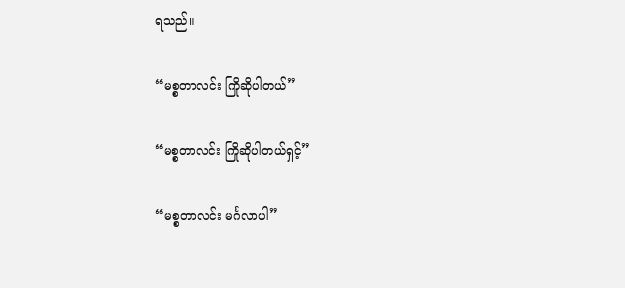ရသည်။

“မစ္စတာလင်း ကြိုဆိုပါတယ်”

“မစ္စတာလင်း ကြိုဆိုပါတယ်ရှင့်”

“မစ္စတာလင်း မင်္ဂလာပါ”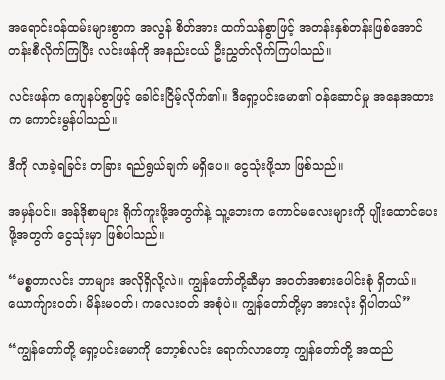အရောင်းဝန်ထမ်းများစွာက အလွန် စိတ်အား ထက်သန်စွာဖြင့် အတန်းနှစ်တန်းဖြစ်အောင် တန်းစီလိုက်ကြပြီး လင်းဖန်ကို အနည်းငယ် ဦးညွှတ်လိုက်ကြပါသည်။

လင်းဖန်က ကျေနပ်စွာဖြင့် ခေါင်းငြိမ့်လိုက်၏။ ဒီရှော့ပင်းမော၏ ဝန်ဆောင်မှု အနေအထားက ကောင်းမွန်ပါသည်။

ဒီကို လာခဲ့ရခြင်း တခြား ရည်ရွယ်ချက် မရှိပေ။ ငွေသုံးဖို့သာ ဖြစ်သည်။

အမှန်ပင်။ အန်ဒိုစာများ ရိုက်ကူးဖို့အတွက်နဲ့ သူ့ဘေးက ကောင်မလေးများကို ပျိုးထောင်ပေးဖို့အတွက် ငွေသုံးမှာ ဖြစ်ပါသည်။

“မစ္စတာလင်း ဘာများ အလိုရှိလို့လဲ။ ကျွန်တော်တို့ဆီမှာ အဝတ်အစားပေါင်းစုံ ရှိတယ်။ ယောက်ျားဝတ်၊ မိန်းမဝတ်၊ ကလေးဝတ် အစုံပဲ။ ကျွန်တော်တို့မှာ အားလုံး ရှိပါတယ်”

“ကျွန်တော်တို့ ရှော့ပင်းမောကို ဘော့စ်လင်း ရောက်လာတော့ ကျွန်တော်တို့ အထည်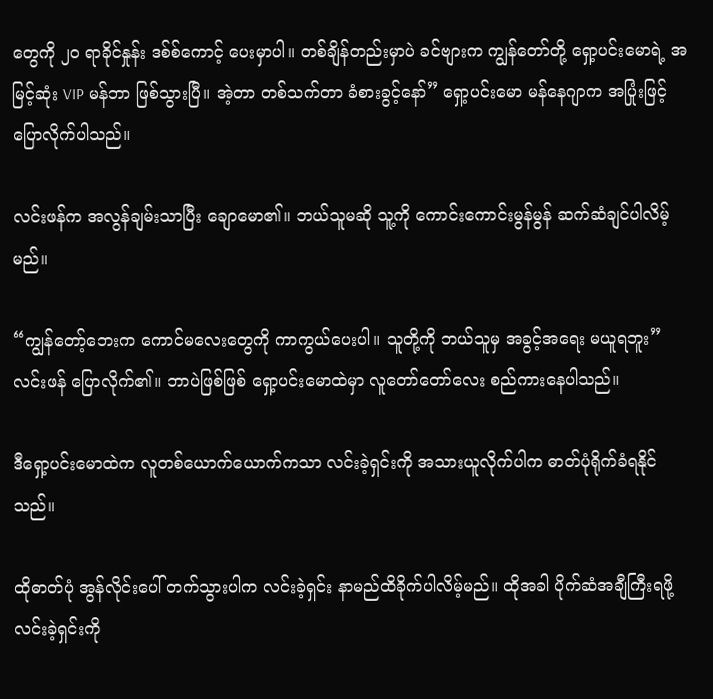တွေကို ၂၀ ရာခိုင်နှုန်း ဒစ်စ်ကောင့် ပေးမှာပါ။ တစ်ချိန်တည်းမှာပဲ ခင်ဗျားက ကျွန်တော်တို့ ရှော့ပင်းမောရဲ့ အမြင့်ဆုံး VIP မန်ဘာ ဖြစ်သွားပြီ။ အဲ့တာ တစ်သက်တာ ခံစားခွင့်နော်” ရှော့ပင်းမော မန်နေဂျာက အပြုံးဖြင့် ပြောလိုက်ပါသည်။

လင်းဖန်က အလွန်ချမ်းသာပြီး ချောမော၏။ ဘယ်သူမဆို သူ့ကို ကောင်းကောင်းမွန်မွန် ဆက်ဆံချင်ပါလိမ့်မည်။

“ကျွန်တော့်ဘေးက ကောင်မလေးတွေကို ကာကွယ်ပေးပါ။ သူတို့ကို ဘယ်သူမှ အခွင့်အရေး မယူရဘူး” လင်းဖန် ပြောလိုက်၏။ ဘာပဲဖြစ်ဖြစ် ရှော့ပင်းမောထဲမှာ လူတော်တော်လေး စည်ကားနေပါသည်။

ဒီရှော့ပင်းမောထဲက လူတစ်ယောက်ယောက်ကသာ လင်းခဲ့ရှင်းကို အသားယူလိုက်ပါက ဓာတ်ပုံရိုက်ခံရနိုင်သည်။

ထိုဓာတ်ပုံ အွန်လိုင်းပေါ် တက်သွားပါက လင်းခဲ့ရှင်း နာမည်ထိခိုက်ပါလိမ့်မည်။ ထိုအခါ ပိုက်ဆံအချီကြီးရဖို့ လင်းခဲ့ရှင်းကို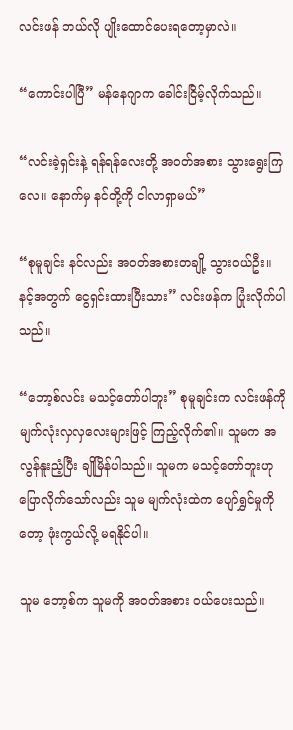လင်းဖန် ဘယ်လို ပျိုးထောင်ပေးရတော့မှာလဲ။

“ကောင်းပါပြီ” မန်နေဂျာက ခေါင်းငြိမ့်လိုက်သည်။

“လင်းခဲ့ရှင်းနဲ့ ရန်ရန်လေးတို့ အဝတ်အစား သွားရွေးကြလေ။ နောက်မှ နင်တို့ကို ငါလာရှာမယ်”

“စုမူချင်း နင်လည်း အဝတ်အစားတချို့ သွားဝယ်ဦး။ နင့်အတွက် ငွေရှင်းထားပြီးသား” လင်းဖန်က ပြုံးလိုက်ပါသည်။

“ဘော့စ်လင်း မသင့်တော်ပါဘူး” စုမူချင်းက လင်းဖန်ကို မျက်လုံးလှလှလေးများဖြင့် ကြည့်လိုက်၏။ သူမက အလွန်နူးညံ့ပြီး ချိုမြိန်ပါသည်။ သူမက မသင့်တော်ဘူးဟု ပြောလိုက်သော်လည်း သူမ မျက်လုံးထဲက ပျော်ရွှင်မှုကိုတော့ ဖုံးကွယ်လို့ မရနိုင်ပါ။

သူမ ဘော့စ်က သူမကို အဝတ်အစား ဝယ်ပေးသည်။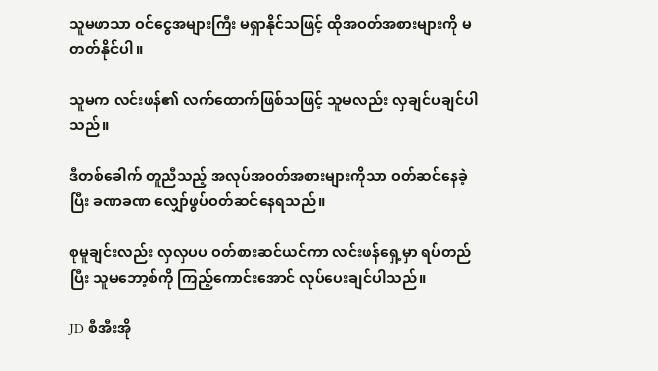သူမဖာသာ ဝင်ငွေအများကြီး မရှာနိုင်သဖြင့် ထိုအဝတ်အစားများကို မတတ်နိုင်ပါ။

သူမက လင်းဖန်၏ လက်ထောက်ဖြစ်သဖြင့် သူမလည်း လှချင်ပချင်ပါသည်။

ဒီတစ်ခေါက် တူညီသည့် အလုပ်အဝတ်အစားများကိုသာ ဝတ်ဆင်နေခဲ့ပြီး ခဏခဏ လျှော်ဖွပ်ဝတ်ဆင်နေရသည်။

စုမူချင်းလည်း လှလှပပ ဝတ်စားဆင်ယင်ကာ လင်းဖန်ရှေ့မှာ ရပ်တည်ပြီး သူမဘော့စ်ကို ကြည့်ကောင်းအောင် လုပ်ပေးချင်ပါသည်။

JD စီအီးအို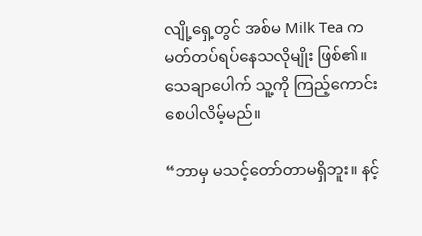လျို့ရှေ့တွင် အစ်မ Milk Tea က မတ်တပ်ရပ်နေသလိုမျိုး ဖြစ်၏။ သေချာပေါက် သူ့ကို ကြည့်ကောင်းစေပါလိမ့်မည်။

“ဘာမှ မသင့်တော်တာမရှိဘူး။ နင့်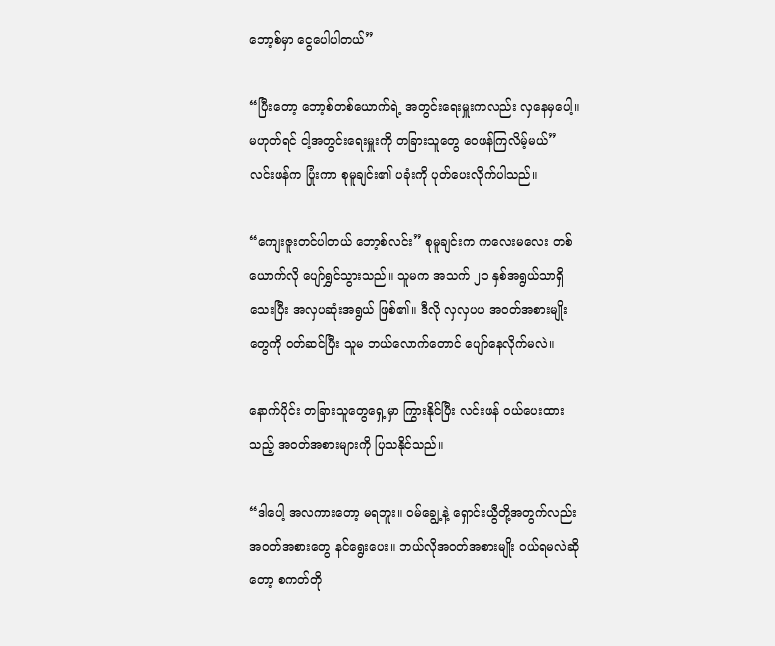ဘော့စ်မှာ ငွေပေါပါတယ်”

“ပြီးတော့ ဘော့စ်တစ်ယောက်ရဲ့ အတွင်းရေးမှူးကလည်း လှနေမှပေါ့။ မဟုတ်ရင် ငါ့အတွင်းရေးမှူးကို တခြားသူတွေ ဝေဖန်ကြလိမ့်မယ်” လင်းဖန်က ပြုံးကာ စုမူချင်း၏ ပခုံးကို ပုတ်ပေးလိုက်ပါသည်။

“ကျေးဇူးတင်ပါတယ် ဘော့စ်လင်း” စုမူချင်းက ကလေးမလေး တစ်ယောက်လို ပျော်ရွှင်သွားသည်။ သူမက အသက် ၂၁ နှစ်အရွယ်သာရှိသေးပြီး အလှပဆုံးအရွယ် ဖြစ်၏။ ဒီလို လှလှပပ အဝတ်အစားမျိုးတွေကို ဝတ်ဆင်ပြီး သူမ ဘယ်လောက်တောင် ပျော်နေလိုက်မလဲ။

နောက်ပိုင်း တခြားသူတွေရှေ့မှာ ကြွားနိုင်ပြီး လင်းဖန် ဝယ်ပေးထားသည့် အဝတ်အစားများကို ပြသနိုင်သည်။

“ဒါပေါ့ အလကားတော့ မရဘူး။ ဝမ်ချွေ့နဲ့ ရှောင်းယွီတို့အတွက်လည်း အဝတ်အစားတွေ နင်ရွေးပေး။ ဘယ်လိုအဝတ်အစားမျိုး ဝယ်ရမလဲဆိုတော့ စကတ်တို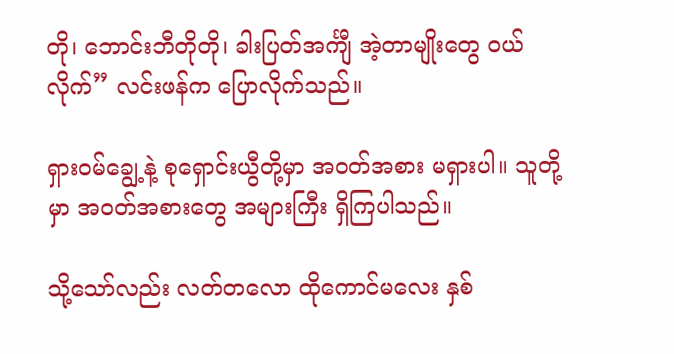တို၊ ဘောင်းဘီတိုတို၊ ခါးပြတ်အင်္ကျီ အဲ့တာမျိုးတွေ ဝယ်လိုက်” လင်းဖန်က ပြောလိုက်သည်။

ရှားဝမ်ချွေ့နဲ့ စုရှောင်းယွီတို့မှာ အဝတ်အစား မရှားပါ။ သူတို့မှာ အဝတ်အစားတွေ အများကြီး ရှိကြပါသည်။

သို့သော်လည်း လတ်တလော ထိုကောင်မလေး နှစ်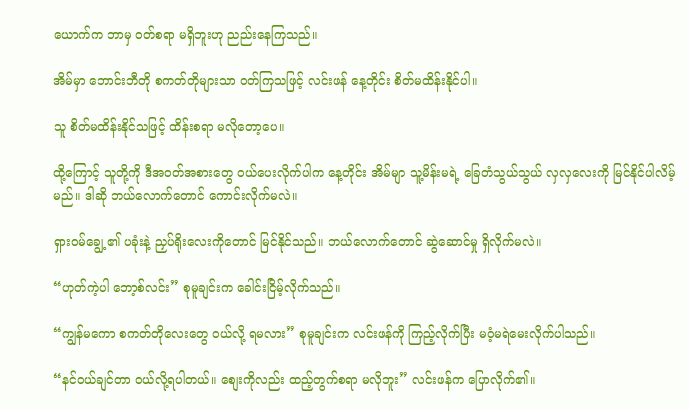ယောက်က ဘာမှ ဝတ်စရာ မရှိဘူးဟု ညည်းနေကြသည်။

အိမ်မှာ ဘောင်းဘီတို စကတ်တိုများသာ ဝတ်ကြသဖြင့် လင်းဖန် နေ့တိုင်း စိတ်မထိန်းနိုင်ပါ။

သူ စိတ်မထိန်းနိုင်သဖြင့် ထိန်းစရာ မလိုတော့ပေ။

ထို့ကြောင့် သူတို့ကို ဒီအဝတ်အစားတွေ ဝယ်ပေးလိုက်ပါက နေ့တိုင်း အိမ်မျာ သူ့မိန်းမရဲ့ ခြေတံသွယ်သွယ် လှလှလေးကို မြင်နိုင်ပါလိမ့်မည်။ ဒါဆို ဘယ်လောက်တောင် ကောင်းလိုက်မလဲ။

ရှားဝမ်ချွေ့၏ ပခုံးနဲ့ ညှပ်ရိုးလေးကိုတောင် မြင်နိုင်သည်။ ဘယ်လောက်တောင် ဆွဲဆောင်မှု ရှိလိုက်မလဲ။

“ဟုတ်ကဲ့ပါ ဘော့စ်လင်း” စုမူချင်းက ခေါင်းငြိမ့်လိုက်သည်။

“ကျွန်မကော စကတ်တိုလေးတွေ ဝယ်လို့ ရမလား” စုမူချင်းက လင်းဖန်ကို ကြည့်လိုက်ပြီး မဝံ့မရဲမေးလိုက်ပါသည်။

“နင်ဝယ်ချင်တာ ဝယ်လို့ရပါတယ်။ စျေးကိုလည်း ထည့်တွက်စရာ မလိုဘူး” လင်းဖန်က ပြောလိုက်၏။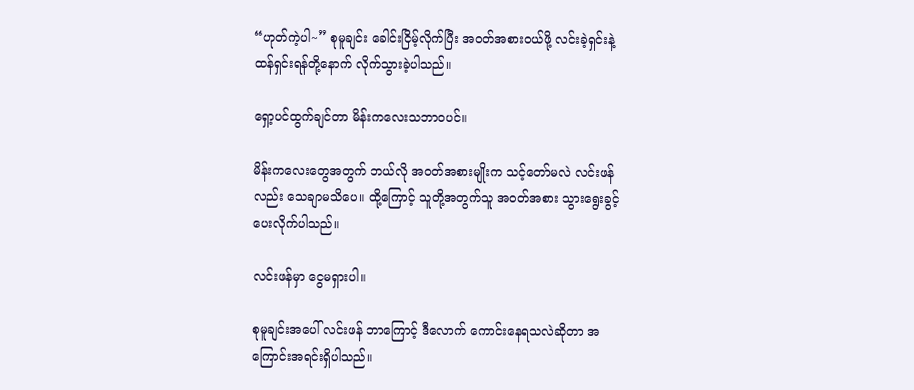“ဟုတ်ကဲ့ပါ~” စုမူချင်း ခေါင်းငြိမ့်လိုက်ပြီး အဝတ်အစားဝယ်ဖို့ လင်းခဲ့ရှင်းနဲ့ ထန်ရှင်းရန်တို့နောက် လိုက်သွားခဲ့ပါသည်။

ရှော့ပင်ထွက်ချင်တာ မိန်းကလေးသဘာဝပင်။

မိန်းကလေးတွေအတွက် ဘယ်လို အဝတ်အစားမျိုးက သင့်တော်မလဲ လင်းဖန်လည်း သေချာမသိပေ။ ထို့ကြောင့် သူတို့အတွက်သူ အဝတ်အစား သွားရွေးခွင့် ပေးလိုက်ပါသည်။

လင်းဖန်မှာ ငွေမရှားပါ။

စုမူချင်းအပေါ် လင်းဖန် ဘာကြောင့် ဒီလောက် ကောင်းနေရသလဲဆိုတာ အကြောင်းအရင်းရှိပါသည်။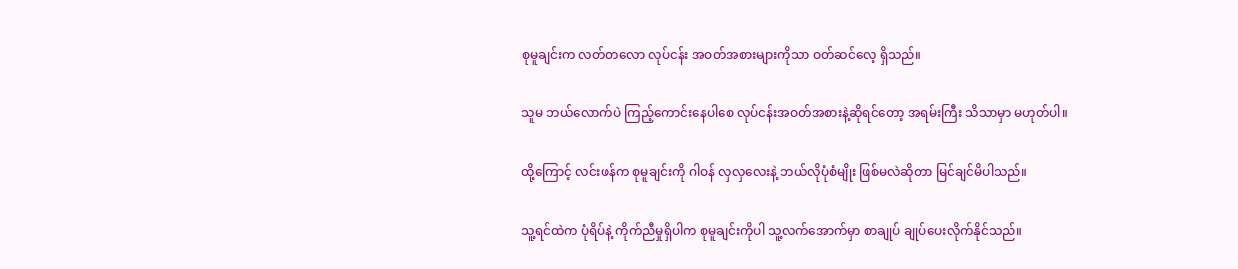စုမူချင်းက လတ်တလော လုပ်ငန်း အဝတ်အစားများကိုသာ ဝတ်ဆင်လေ့ ရှိသည်။

သူမ ဘယ်လောက်ပဲ ကြည့်ကောင်းနေပါစေ လုပ်ငန်းအဝတ်အစားနဲ့ဆိုရင်တော့ အရမ်းကြီး သိသာမှာ မဟုတ်ပါ။

ထို့ကြောင့် လင်းဖန်က စုမူချင်းကို ဂါဝန် လှလှလေးနဲ့ ဘယ်လိုပုံစံမျိုး ဖြစ်မလဲဆိုတာ မြင်ချင်မိပါသည်။

သူ့ရင်ထဲက ပုံရိပ်နဲ့ ကိုက်ညီမှုရှိပါက စုမူချင်းကိုပါ သူ့လက်အောက်မှာ စာချုပ် ချုပ်ပေးလိုက်နိုင်သည်။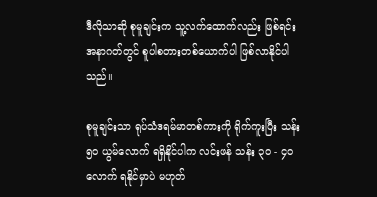ဒီလိုသာဆို စုမူချင်းက သူ့လက်ထောက်လည်း ဖြစ်ရင်း အနာဂတ်တွင် စူပါစတားတစ်ယောက်ပါ ဖြစ်လာနိုင်ပါသည်။

စုမူချင်းသာ ရုပ်သံဒရမ်မာတစ်ကားကို ရိုက်ကူးပြီး သန်း ၅၀ ယွမ်လောက် ရရှိနိုင်ပါက လင်းဖန် သန်း ၃၀ - ၄၀ လောက် ရနိုင်မှာပဲ မဟုတ်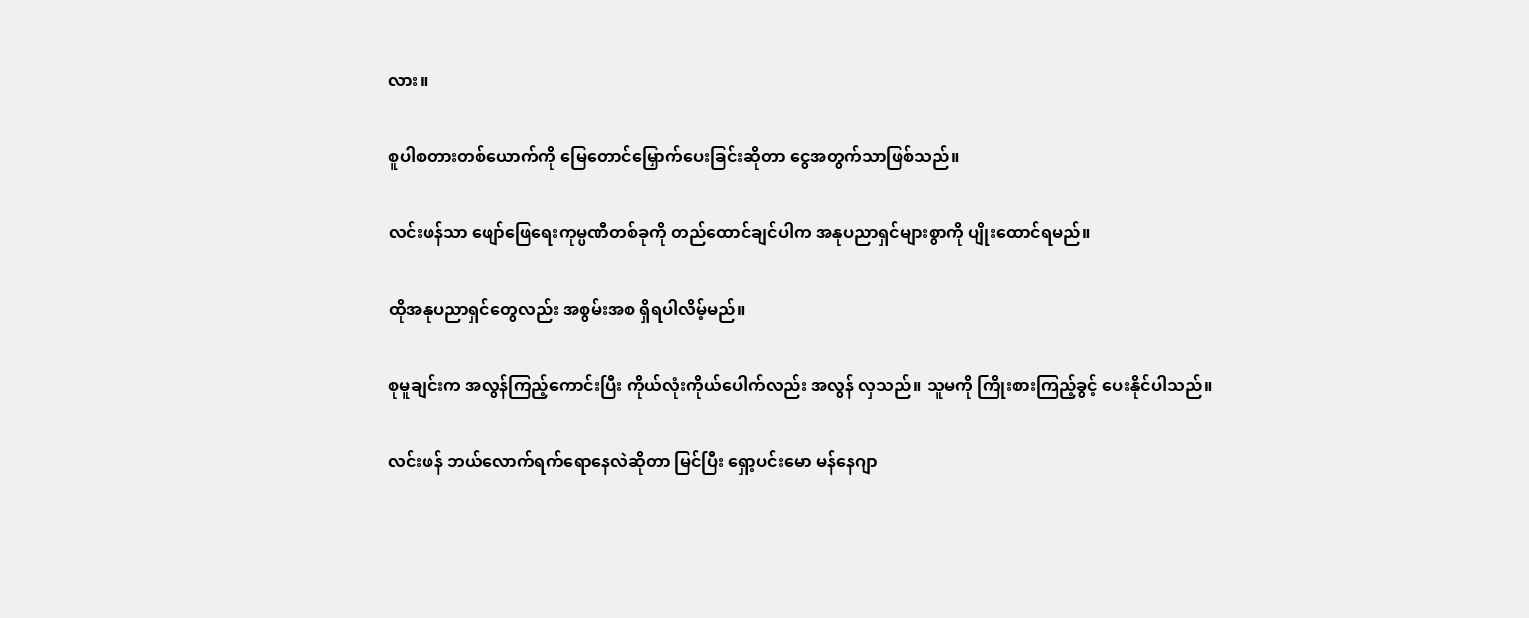လား။

စူပါစတားတစ်ယောက်ကို မြေတောင်မြှောက်ပေးခြင်းဆိုတာ ငွေအတွက်သာဖြစ်သည်။

လင်းဖန်သာ ဖျော်ဖြေရေးကုမ္ပဏီတစ်ခုကို တည်ထောင်ချင်ပါက အနုပညာရှင်များစွာကို ပျိုးထောင်ရမည်။

ထိုအနုပညာရှင်တွေလည်း အစွမ်းအစ ရှိရပါလိမ့်မည်။

စုမူချင်းက အလွန်ကြည့်ကောင်းပြီး ကိုယ်လုံးကိုယ်ပေါက်လည်း အလွန် လှသည်။ သူမကို ကြိုးစားကြည့်ခွင့် ပေးနိုင်ပါသည်။

လင်းဖန် ဘယ်လောက်ရက်ရောနေလဲဆိုတာ မြင်ပြီး ရှော့ပင်းမော မန်နေဂျာ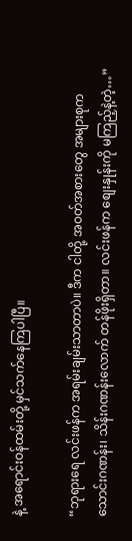နဲ့ အရောင်းဝန်ထမ်းတို့ မှင်သက်နေကြပါပြီ။

“ဘုရားရေ လင်းဖန်က အရမ်းချမ်းသာတာပဲ။ ဒီက ငါတို့ အဝတ်အစားတွေ အများစုက သောင်းဂဏန်း၊ သိန်းဂဏန်းလောက် တန်ဖိုးရှိတာ။ လင်းဖန်က စျေးနှုန်းကို မကြည့်နဲ့တဲ့…”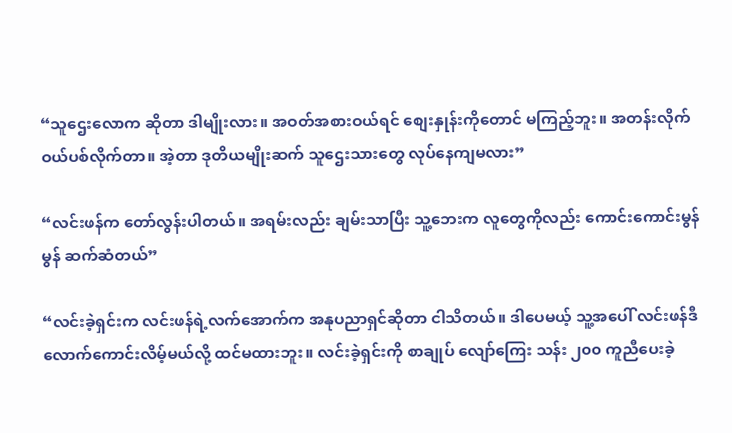“သူဌေးလောက ဆိုတာ ဒါမျိုးလား။ အဝတ်အစားဝယ်ရင် စျေးနှုန်းကိုတောင် မကြည့်ဘူး။ အတန်းလိုက် ဝယ်ပစ်လိုက်တာ။ အဲ့တာ ဒုတိယမျိုးဆက် သူဌေးသားတွေ လုပ်နေကျမလား”

“လင်းဖန်က တော်လွန်းပါတယ်။ အရမ်းလည်း ချမ်းသာပြီး သူ့ဘေးက လူတွေကိုလည်း ကောင်းကောင်းမွန်မွန် ဆက်ဆံတယ်”

“လင်းခဲ့ရှင်းက လင်းဖန်ရဲ့လက်အောက်က အနုပညာရှင်ဆိုတာ ငါသိတယ်။ ဒါပေမယ့် သူ့အပေါ် လင်းဖန်ဒီလောက်ကောင်းလိမ့်မယ်လို့ ထင်မထားဘူး။ လင်းခဲ့ရှင်းကို စာချုပ် လျော်ကြေး သန်း ၂၀၀ ကူညီပေးခဲ့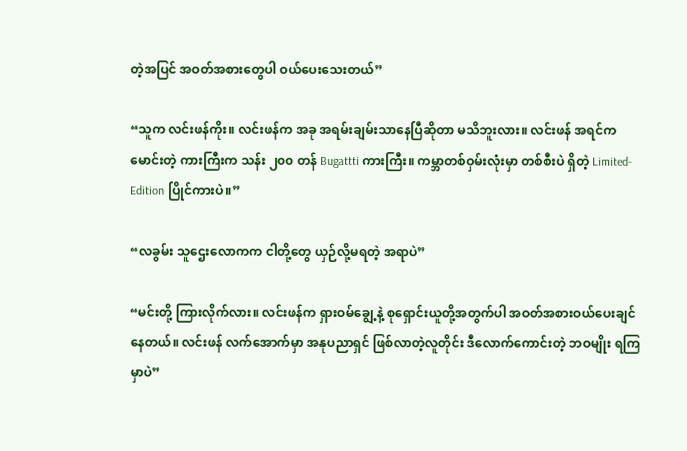တဲ့အပြင် အဝတ်အစားတွေပါ ဝယ်ပေးသေးတယ်”

“သူက လင်းဖန်ကိုး။ လင်းဖန်က အခု အရမ်းချမ်းသာနေပြီဆိုတာ မသိဘူးလား။ လင်းဖန် အရင်က မောင်းတဲ့ ကားကြီးက သန်း ၂၀၀ တန် Bugattti ကားကြီး။ ကမ္ဘာတစ်ဝှမ်းလုံးမှာ တစ်စီးပဲ ရှိတဲ့ Limited-Edition ပြိုင်ကားပဲ။”

“လခွမ်း သူဌေးလောကက ငါတို့တွေ ယှဉ်လို့မရတဲ့ အရာပဲ”

“မင်းတို့ ကြားလိုက်လား။ လင်းဖန်က ရှားဝမ်ချွေ့နဲ့ စုရှောင်းယူတို့အတွက်ပါ အဝတ်အစားဝယ်ပေးချင်နေတယ်။ လင်းဖန် လက်အောက်မှာ အနုပညာရှင် ဖြစ်လာတဲ့လူတိုင်း ဒီလောက်ကောင်းတဲ့ ဘဝမျိုး ရကြမှာပဲ”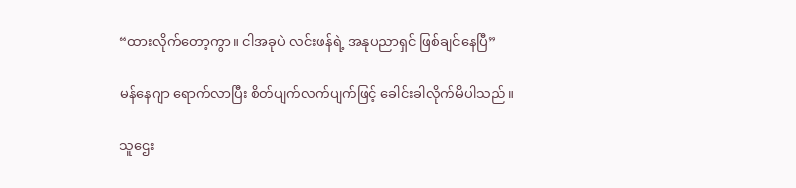“ထားလိုက်တော့ကွာ။ ငါအခုပဲ လင်းဖန်ရဲ့ အနုပညာရှင် ဖြစ်ချင်နေပြီ”

မန်နေဂျာ ရောက်လာပြီး စိတ်ပျက်လက်ပျက်ဖြင့် ခေါင်းခါလိုက်မိပါသည်။

သူဌေး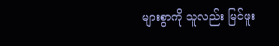များစွာကို သူလည်း မြင်ဖူး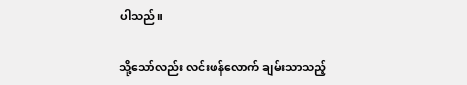ပါသည်။

သို့သော်လည်း လင်းဖန်လောက် ချမ်းသာသည့်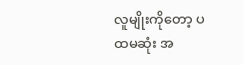လူမျိုးကိုတော့ ပထမဆုံး အ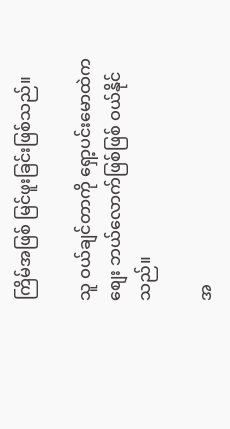ကြိမ်အဖြစ် မြင်ဖူးခြင်းဖြစ်သည်။

သူ ဝယ်ချင်တာကို ရှော့ပင်းမောထဲက စျေး ဘယ်လောက်ဖြစ်ဖြစ် ဝယ်နိုင်သည်။

အ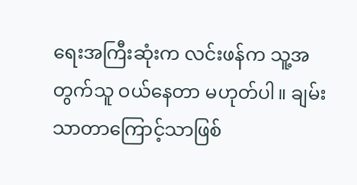ရေးအကြီးဆုံးက လင်းဖန်က သူ့အတွက်သူ ဝယ်နေတာ မဟုတ်ပါ။ ချမ်းသာတာကြောင့်သာဖြစ်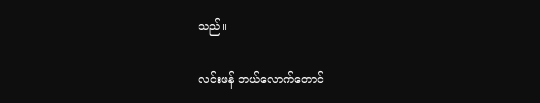သည်။

လင်းဖန် ဘယ်လောက်တောင်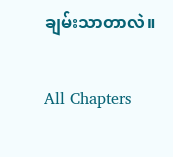ချမ်းသာတာလဲ။

All Chapters